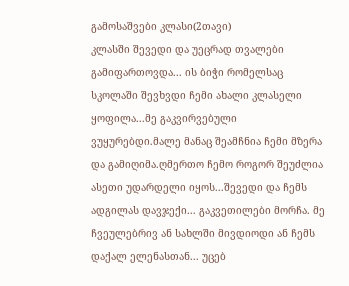გამოსაშვები კლასი(2თავი)
კლასში შევედი და უეცრად თვალები გამიფართოვდა... ის ბიჭი რომელსაც სკოლაში შევხვდი ჩემი ახალი კლასელი ყოფილა...მე გაკვირვებული ვუყურებდი.მალე მანაც შეამჩნია ჩემი მზერა და გამიღიმა.ღმერთო ჩემო როგორ შეუძლია ასეთი უდარდელი იყოს...შევედი და ჩემს ადგილას დავჯექი... გაკვეთილები მორჩა. მე ჩვეულებრივ ან სახლში მივდიოდი ან ჩემს დაქალ ელენასთან... უცებ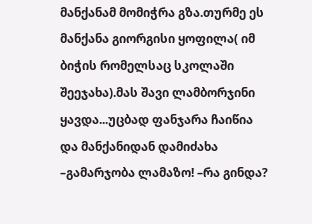მანქანამ მომიჭრა გზა.თურმე ეს მანქანა გიორგისი ყოფილა( იმ ბიჭის რომელსაც სკოლაში შეეჯახა).მას შავი ლამბორჯინი ყავდა...უცბად ფანჯარა ჩაიწია და მანქანიდან დამიძახა –გამარჯობა ლამაზო! –რა გინდა?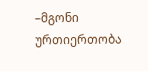–მგონი ურთიერთობა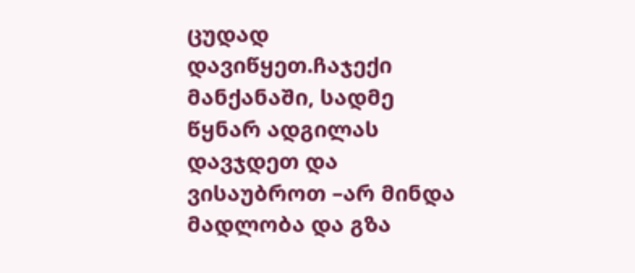ცუდად დავიწყეთ.ჩაჯექი მანქანაში, სადმე წყნარ ადგილას დავჯდეთ და ვისაუბროთ –არ მინდა მადლობა და გზა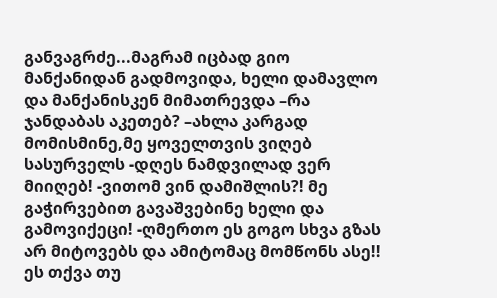განვაგრძე...მაგრამ იცბად გიო მანქანიდან გადმოვიდა, ხელი დამავლო და მანქანისკენ მიმათრევდა –რა ჯანდაბას აკეთებ? –ახლა კარგად მომისმინე,მე ყოველთვის ვიღებ სასურველს -დღეს ნამდვილად ვერ მიიღებ! -ვითომ ვინ დამიშლის?! მე გაჭირვებით გავაშვებინე ხელი და გამოვიქეცი! -ღმერთო ეს გოგო სხვა გზას არ მიტოვებს და ამიტომაც მომწონს ასე!! ეს თქვა თუ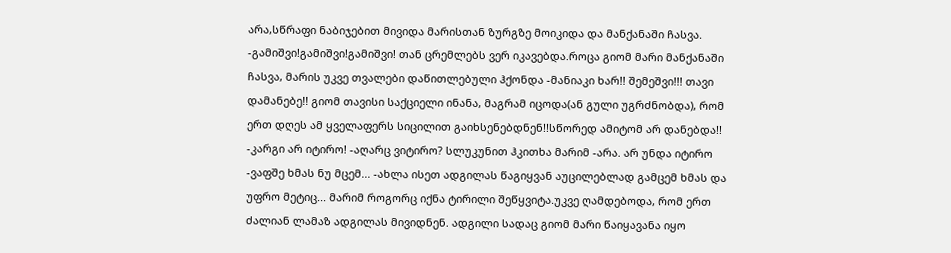არა,სწრაფი ნაბიჯებით მივიდა მარისთან ზურგზე მოიკიდა და მანქანაში ჩასვა. -გამიშვი!გამიშვი!გამიშვი! თან ცრემლებს ვერ იკავებდა.როცა გიომ მარი მანქანაში ჩასვა, მარის უკვე თვალები დაწითლებული ჰქონდა -მანიაკი ხარ!! შემეშვი!!! თავი დამანებე!! გიომ თავისი საქციელი ინანა, მაგრამ იცოდა(ან გული უგრძნობდა), რომ ერთ დღეს ამ ყველაფერს სიცილით გაიხსენებდნენ!!სწორედ ამიტომ არ დანებდა!! -კარგი არ იტირო! -აღარც ვიტირო? სლუკუნით ჰკითხა მარიმ -არა. არ უნდა იტირო -ვაფშე ხმას ნუ მცემ... -ახლა ისეთ ადგილას წაგიყვან აუცილებლად გამცემ ხმას და უფრო მეტიც... მარიმ როგორც იქნა ტირილი შეწყვიტა.უკვე ღამდებოდა, რომ ერთ ძალიან ლამაზ ადგილას მივიდნენ. ადგილი სადაც გიომ მარი წაიყავანა იყო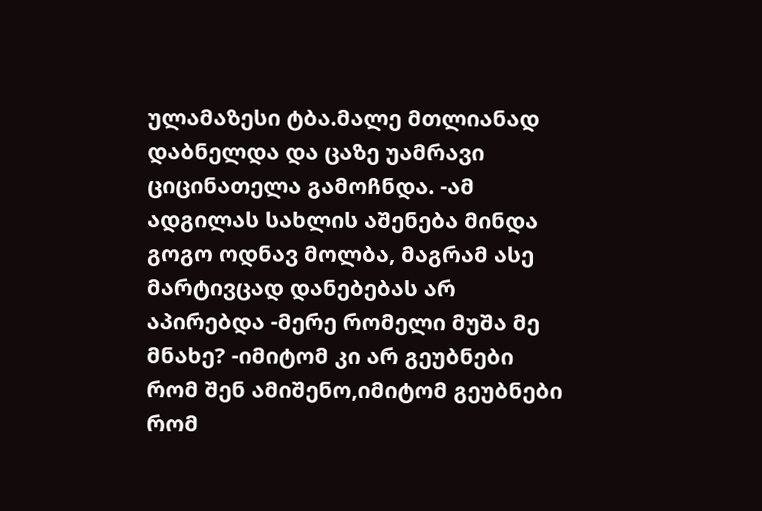ულამაზესი ტბა.მალე მთლიანად დაბნელდა და ცაზე უამრავი ციცინათელა გამოჩნდა. -ამ ადგილას სახლის აშენება მინდა გოგო ოდნავ მოლბა, მაგრამ ასე მარტივცად დანებებას არ აპირებდა -მერე რომელი მუშა მე მნახე? -იმიტომ კი არ გეუბნები რომ შენ ამიშენო,იმიტომ გეუბნები რომ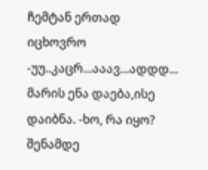ჩემტან ერთად იცხოვრო -უუ..კაცრ...ააავ...ადდდ... მარის ენა დაება,ისე დაიბნა. -ხო, რა იყო? შენამდე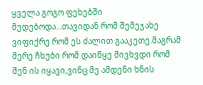ყველა გოგო ფეხებში მედებოდა...თავიდან რომ შემეჯახე ვიფიქრე რომ ეს ძალით გააკეთე.მაგრამ მერე ჩხუბი რომ დაიწყე მივხვდი რომ შენ ის იყავი,ვინც მე ამდენი ხნის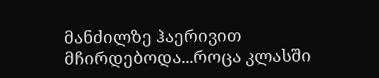მანძილზე ჰაერივით მჩირდებოდა...როცა კლასში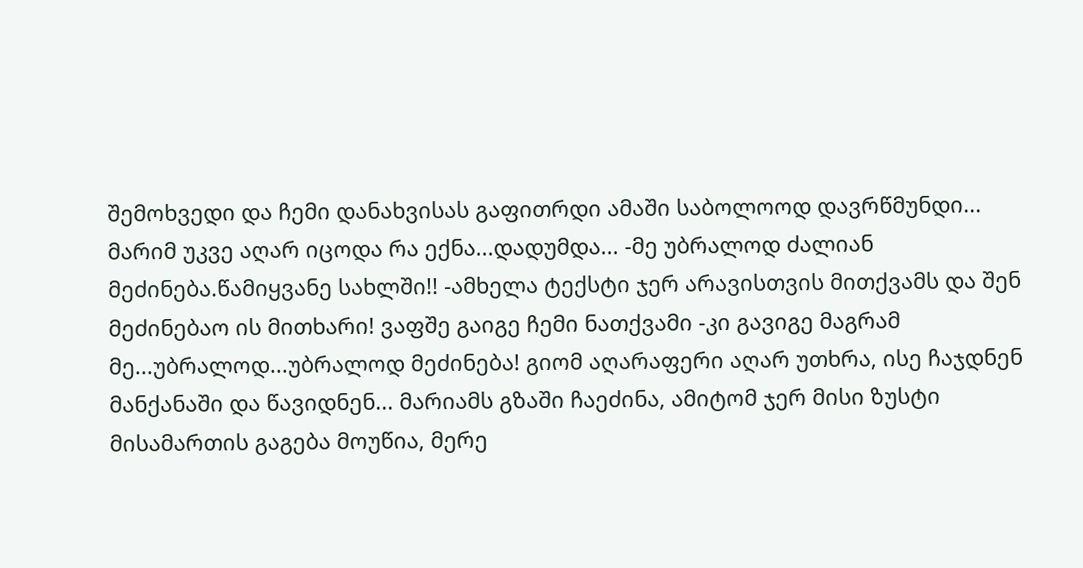შემოხვედი და ჩემი დანახვისას გაფითრდი ამაში საბოლოოდ დავრწმუნდი... მარიმ უკვე აღარ იცოდა რა ექნა...დადუმდა... -მე უბრალოდ ძალიან მეძინება.წამიყვანე სახლში!! -ამხელა ტექსტი ჯერ არავისთვის მითქვამს და შენ მეძინებაო ის მითხარი! ვაფშე გაიგე ჩემი ნათქვამი -კი გავიგე მაგრამ მე...უბრალოდ...უბრალოდ მეძინება! გიომ აღარაფერი აღარ უთხრა, ისე ჩაჯდნენ მანქანაში და წავიდნენ... მარიამს გზაში ჩაეძინა, ამიტომ ჯერ მისი ზუსტი მისამართის გაგება მოუწია, მერე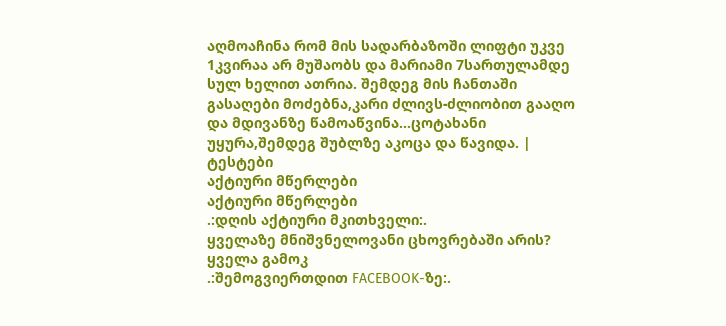აღმოაჩინა რომ მის სადარბაზოში ლიფტი უკვე 1კვირაა არ მუშაობს და მარიამი 7სართულამდე სულ ხელით ათრია. შემდეგ მის ჩანთაში გასაღები მოძებნა,კარი ძლივს-ძლიობით გააღო და მდივანზე წამოაწვინა...ცოტახანი უყურა,შემდეგ შუბლზე აკოცა და წავიდა. |
ტესტები
აქტიური მწერლები
აქტიური მწერლები
.:დღის აქტიური მკითხველი:.
ყველაზე მნიშვნელოვანი ცხოვრებაში არის?
ყველა გამოკ
.:შემოგვიერთდით FACEBOOK-ზე:.